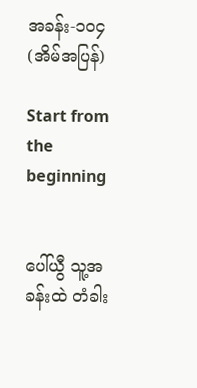အခန်း-၁၀၄(အိမ်အပြန်)

Start from the beginning


ပေါ်ယွီ သူ့အခန်းထဲ တံခါး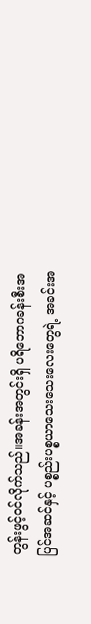တွန်းဖွင့်ဝင်လိုက်သည်။အခန်းအတွင်းရှိ ပရိဘောဂခန်းစီးအပြင်အဆင်နှင့် ပစ္စည်းပစ္စယာသေးသေးလေးတွေရဲ့ အခင်းအ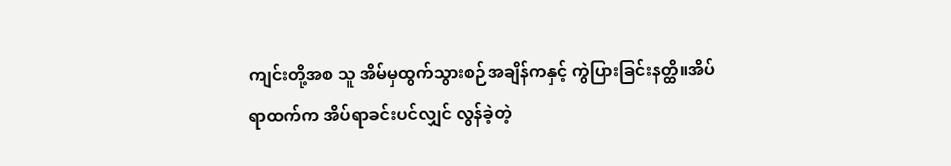ကျင်းတို့အစ သူ အိမ်မှထွက်သွားစဉ်အချိန်ကနှင့် ကွဲပြားခြင်းနတ္ထိ။အိပ်ရာထက်က အိပ်ရာခင်းပင်လျှင် လွန်ခဲ့တဲ့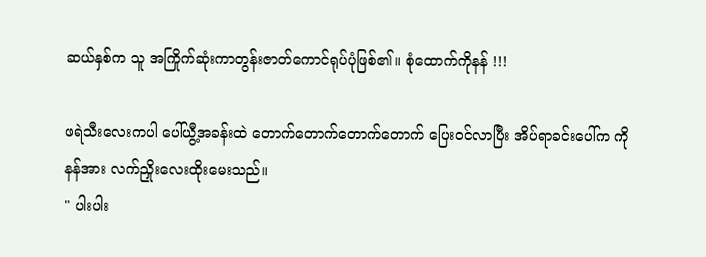ဆယ်နှစ်က သူ အကြိုက်ဆုံးကာတွန်းဇာတ်ကောင်ရုပ်ပုံဖြစ်၏။ စုံထောက်ကိုနန် !!!

ဖရဲသီးလေးကပါ ပေါ်ယွီ့အခန်းထဲ တောက်တောက်တောက်တောက် ပြေး၀င်လာပြီး အိပ်ရာခင်းပေါ်က ကိုနန်အား လက်ညှိုးလေးထိုးမေးသည်။
" ပါးပါး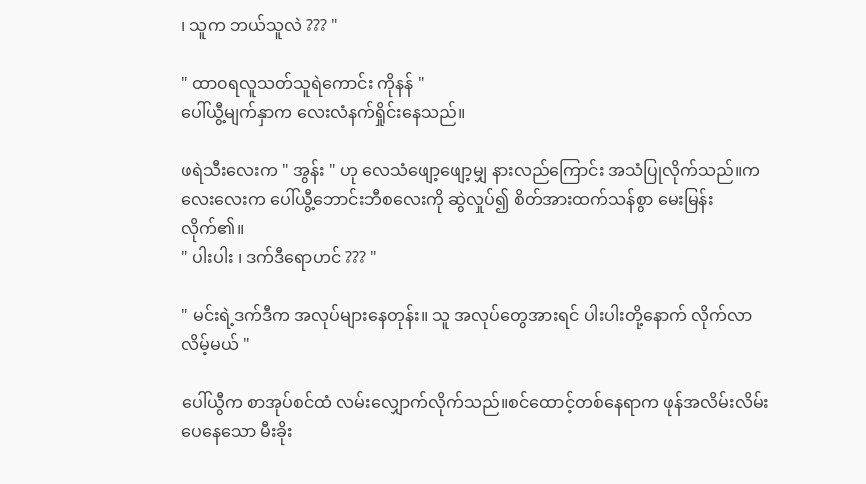၊ သူက ဘယ်သူလဲ ??? "

" ထာ၀ရလူသတ်သူရဲကောင်း ကိုနန် "
ပေါ်ယွီ့မျက်နှာက လေးလံနက်ရှိုင်းနေသည်။

ဖရဲသီးလေးက " အွန်း " ဟု လေသံဖျော့ဖျော့မျှ နားလည်ကြောင်း အသံပြုလိုက်သည်။ကလေးလေးက ပေါ်ယွီ့ဘောင်းဘီစလေးကို ဆွဲလှုပ်၍ စိတ်အားထက်သန်စွာ မေးမြန်းလိုက်၏။
" ပါးပါး ၊ ဒက်ဒီရောဟင် ??? "

" မင်းရဲ့ဒက်ဒီက အလုပ်များနေတုန်း။ သူ အလုပ်တွေအားရင် ပါးပါးတို့နောက် လိုက်လာလိမ့်မယ် "

ပေါ်ယွီက စာအုပ်စင်ထံ လမ်းလျှောက်လိုက်သည်။စင်ထောင့်တစ်နေရာက ဖုန်အလိမ်းလိမ်းပေနေသော မီးခိုး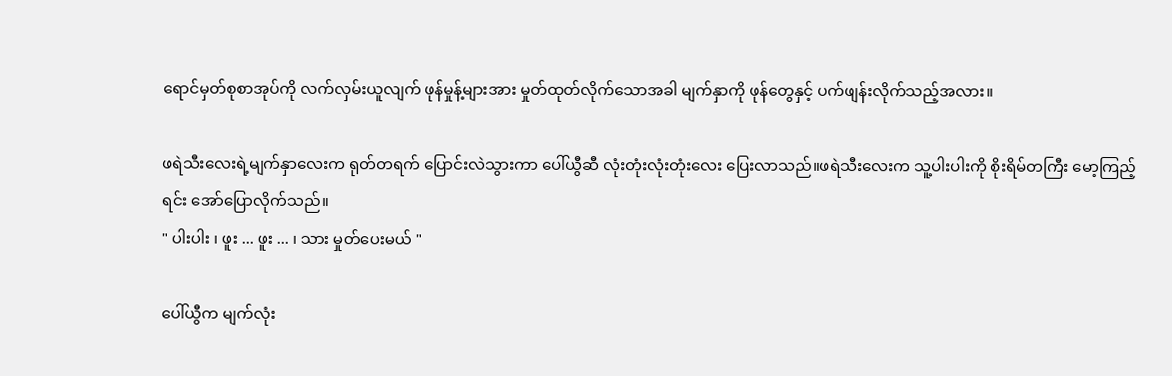ရောင်မှတ်စုစာအုပ်ကို လက်လှမ်းယူလျက် ဖုန်မှုန့်များအား မှုတ်ထုတ်လိုက်သောအခါ မျက်နှာကို ဖုန်တွေနှင့် ပက်ဖျန်းလိုက်သည့်အလား။

ဖရဲသီးလေးရဲ့မျက်နှာလေးက ရုတ်တရက် ပြောင်းလဲသွားကာ ပေါ်ယွီဆီ လုံးတုံးလုံးတုံးလေး ပြေးလာသည်။ဖရဲသီးလေးက သူ့ပါးပါးကို စိုးရိမ်တကြီး မော့ကြည့်ရင်း အော်ပြောလိုက်သည်။
" ပါးပါး ၊ ဖူး ... ဖူး ... ၊ သား မှုတ်ပေးမယ် "

ပေါ်ယွီက မျက်လုံး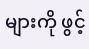များကို ဖွင့်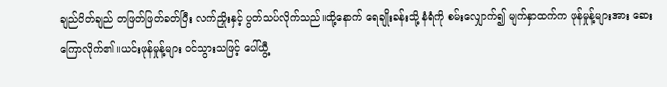ချည်ပိတ်ချည် တဖြတ်ဖြတ်ခတ်ပြီး လက်ညှိုးနှင့် ပွတ်သပ်လိုက်သည်။ထို့နောက် ရေချိုးခန်းသို့ နံရံကို စမ်းလျှောက်၍ မျက်နှာထက်က ဖုန်မှုန့်များအား ဆေးကြောလိုက်၏။ယင်းဖုန်မှုန့်များ ဝင်သွားသဖြင့် ပေါ်ယွီ့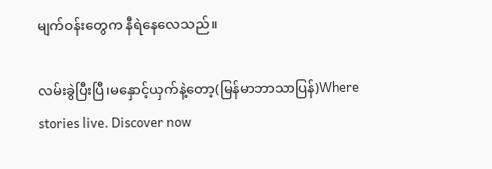မျက်ဝန်းတွေက နီရဲနေလေသည်။

လမ်းခွဲပြီးပြီ၊မနှောင့်ယှက်နဲ့တော့(မြန်မာဘာသာပြန်)Where stories live. Discover now